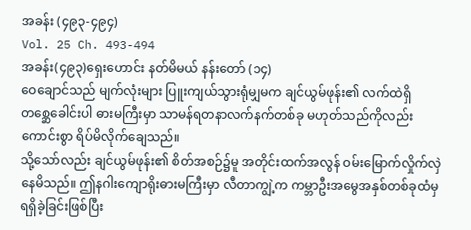အခန်း (၄၉၃-၄၉၄)
Vol. 25 Ch. 493-494
အခန်း(၄၉၃)ရှေးဟောင်း နတ်မိမယ် နန်းတော် (၁၄)
ဝေချောင်သည် မျက်လုံးများ ပြူးကျယ်သွားရုံမျှမက ချင်ယွမ်ဖုန်း၏ လက်ထဲရှိ တစ္ဆေခေါင်းပါ ဓားမကြီးမှာ သာမန်ရတနာလက်နက်တစ်ခု မဟုတ်သည်ကိုလည်း ကောင်းစွာ ရိပ်မိလိုက်ချေသည်။
သို့သော်လည်း ချင်ယွမ်ဖုန်း၏ စိတ်အစဉ်၌မူ အတိုင်းထက်အလွန် ဝမ်းမြောက်လှိုက်လှဲနေမိသည်။ ဤနဂါးကျောရိုးဓားမကြီးမှာ လီတာကျွဲ့က ကမ္ဘာဦးအမွေအနှစ်တစ်ခုထံမှ ရရှိခဲ့ခြင်းဖြစ်ပြီး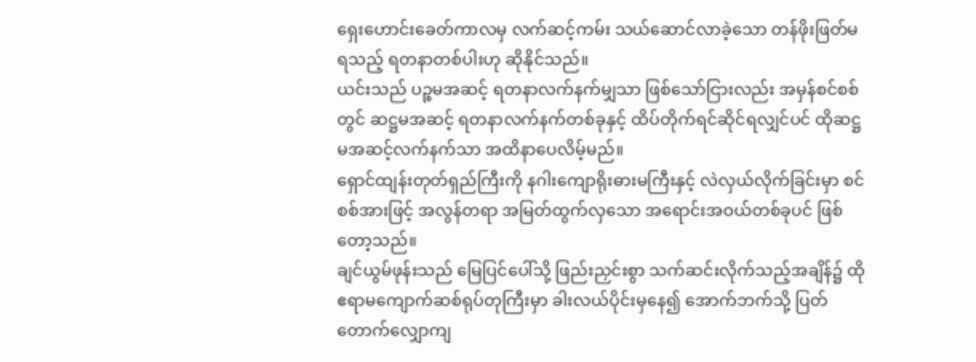ရှေးဟောင်းခေတ်ကာလမှ လက်ဆင့်ကမ်း သယ်ဆောင်လာခဲ့သော တန်ဖိုးဖြတ်မရသည့် ရတနာတစ်ပါးဟု ဆိုနိုင်သည်။
ယင်းသည် ပဉ္စမအဆင့် ရတနာလက်နက်မျှသာ ဖြစ်သော်ငြားလည်း အမှန်စင်စစ်တွင် ဆဋ္ဌမအဆင့် ရတနာလက်နက်တစ်ခုနှင့် ထိပ်တိုက်ရင်ဆိုင်ရလျှင်ပင် ထိုဆဋ္ဌမအဆင့်လက်နက်သာ အထိနာပေလိမ့်မည်။
ရှောင်ထျန်းတုတ်ရှည်ကြီးကို နဂါးကျောရိုးဓားမကြီးနှင့် လဲလှယ်လိုက်ခြင်းမှာ စင်စစ်အားဖြင့် အလွန်တရာ အမြတ်ထွက်လှသော အရောင်းအဝယ်တစ်ခုပင် ဖြစ်တော့သည်။
ချင်ယွမ်ဖုန်းသည် မြေပြင်ပေါ်သို့ ဖြည်းညှင်းစွာ သက်ဆင်းလိုက်သည့်အချိန်၌ ထိုဧရာမကျောက်ဆစ်ရုပ်တုကြီးမှာ ခါးလယ်ပိုင်းမှနေ၍ အောက်ဘက်သို့ ပြတ်တောက်လျှောကျ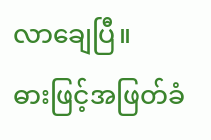လာချေပြီ။
ဓားဖြင့်အဖြတ်ခံ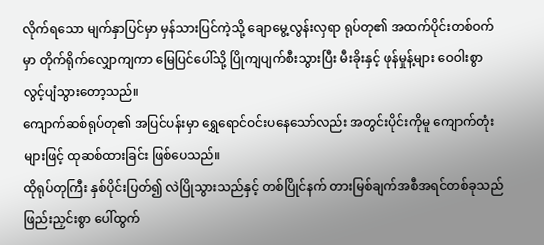လိုက်ရသော မျက်နှာပြင်မှာ မှန်သားပြင်ကဲ့သို့ ချောမွေ့လွန်းလှရာ ရုပ်တု၏ အထက်ပိုင်းတစ်ဝက်မှာ တိုက်ရိုက်လျှောကျကာ မြေပြင်ပေါ်သို့ ပြိုကျပျက်စီးသွားပြီး မီးခိုးနှင့် ဖုန်မှုန့်များ ဝေဝါးစွာ လွင့်ပျံသွားတော့သည်။
ကျောက်ဆစ်ရုပ်တု၏ အပြင်ပန်းမှာ ရွှေရောင်ဝင်းပနေသော်လည်း အတွင်းပိုင်းကိုမူ ကျောက်တုံးများဖြင့် ထုဆစ်ထားခြင်း ဖြစ်ပေသည်။
ထိုရုပ်တုကြီး နှစ်ပိုင်းပြတ်၍ လဲပြိုသွားသည်နှင့် တစ်ပြိုင်နက် တားမြစ်ချက်အစီအရင်တစ်ခုသည် ဖြည်းညှင်းစွာ ပေါ်ထွက်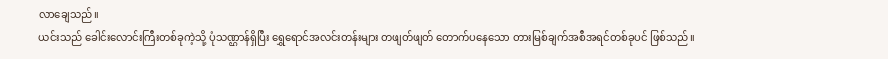လာချေသည်။
ယင်းသည် ခေါင်းလောင်းကြီးတစ်ခုကဲ့သို့ ပုံသဏ္ဌာန်ရှိပြီး ရွှေရောင်အလင်းတန်းများ တဖျတ်ဖျတ် တောက်ပနေသော တားမြစ်ချက်အစီအရင်တစ်ခုပင် ဖြစ်သည်။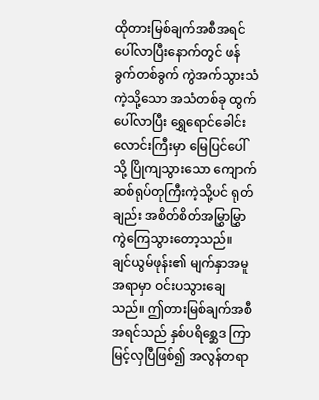ထိုတားမြစ်ချက်အစီအရင် ပေါ်လာပြီးနောက်တွင် ဖန်ခွက်တစ်ခွက် ကွဲအက်သွားသံကဲ့သို့သော အသံတစ်ခု ထွက်ပေါ်လာပြီး ရွှေရောင်ခေါင်းလောင်းကြီးမှာ မြေပြင်ပေါ်သို့ ပြိုကျသွားသော ကျောက်ဆစ်ရုပ်တုကြီးကဲ့သို့ပင် ရုတ်ချည်း အစိတ်စိတ်အမြွှာမြွှာ ကွဲကြေသွားတော့သည်။
ချင်ယွမ်ဖုန်း၏ မျက်နှာအမူအရာမှာ ဝင်းပသွားချေသည်။ ဤတားမြစ်ချက်အစီအရင်သည် နှစ်ပရိစ္ဆေဒ ကြာမြင့်လှပြီဖြစ်၍ အလွန်တရာ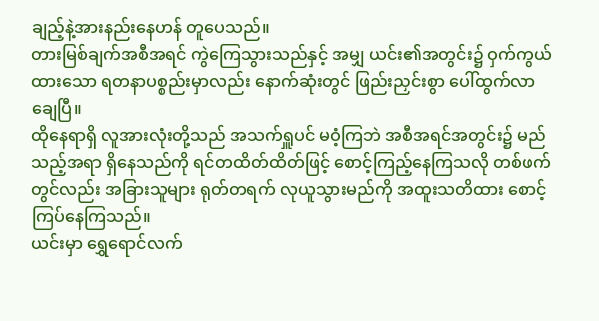ချည့်နဲ့အားနည်းနေဟန် တူပေသည်။
တားမြစ်ချက်အစီအရင် ကွဲကြေသွားသည်နှင့် အမျှ ယင်း၏အတွင်း၌ ဝှက်ကွယ်ထားသော ရတနာပစ္စည်းမှာလည်း နောက်ဆုံးတွင် ဖြည်းညှင်းစွာ ပေါ်ထွက်လာချေပြီ။
ထိုနေရာရှိ လူအားလုံးတို့သည် အသက်ရှူပင် မဝံ့ကြဘဲ အစီအရင်အတွင်း၌ မည်သည့်အရာ ရှိနေသည်ကို ရင်တထိတ်ထိတ်ဖြင့် စောင့်ကြည့်နေကြသလို တစ်ဖက်တွင်လည်း အခြားသူများ ရုတ်တရက် လုယူသွားမည်ကို အထူးသတိထား စောင့်ကြပ်နေကြသည်။
ယင်းမှာ ရွှေရောင်လက်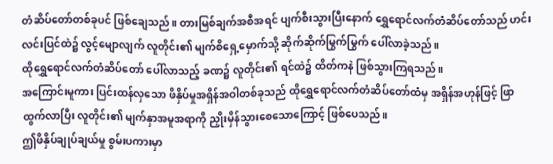တံဆိပ်တော်တစ်ခုပင် ဖြစ်ချေသည်။ တားမြစ်ချက်အစီအရင် ပျက်စီးသွားပြီးနောက် ရွှေရောင်လက်တံဆိပ်တော်သည် ဟင်းလင်းပြင်ထဲ၌ လွင့်မျောလျက် လူတိုင်း၏ မျက်စိရှေ့မှောက်သို့ ဆိုက်ဆိုက်မြွက်မြွက် ပေါ်လာခဲ့သည်။
ထိုရွှေရောင်လက်တံဆိပ်တော် ပေါ်လာသည့် ခဏ၌ လူတိုင်း၏ ရင်ထဲ၌ ထိတ်ကနဲ ဖြစ်သွားကြရသည်။
အကြောင်းမူကား ပြင်းထန်လှသော ဖိနှိပ်မှုအရှိန်အဝါတစ်ခုသည် ထိုရွှေရောင်လက်တံဆိပ်တော်ထံမှ အရှိန်အဟုန်ဖြင့် ဖြာထွက်လာပြီး လူတိုင်း၏ မျက်နှာအမူအရာကို ညှိုးမှိန်သွားစေသောကြောင့် ဖြစ်ပေသည်။
ဤဖိနှိပ်ချုပ်ချယ်မှု စွမ်းပကားမှာ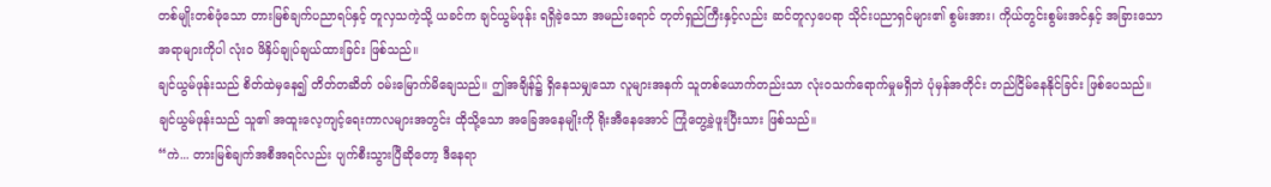တစ်မျိုးတစ်ဖုံသော တားမြစ်ချက်ပညာရပ်နှင့် တူလှသကဲ့သို့ ယခင်က ချင်ယွမ်ဖုန်း ရရှိခဲ့သော အမည်းရောင် တုတ်ရှည်ကြီးနှင့်လည်း ဆင်တူလှပေရာ သိုင်းပညာရှင်များ၏ စွမ်းအား၊ ကိုယ်တွင်းစွမ်းအင်နှင့် အခြားသောအရာများကိုပါ လုံးဝ ဖိနှိပ်ချုပ်ချယ်ထားခြင်း ဖြစ်သည်။
ချင်ယွမ်ဖုန်းသည် စိတ်ထဲမှနေ၍ တိတ်တဆိတ် ဝမ်းမြောက်မိချေသည်။ ဤအချိန်၌ ရှိနေသမျှသော လူများအနက် သူတစ်ယောက်တည်းသာ လုံးဝသက်ရောက်မှုမရှိဘဲ ပုံမှန်အတိုင်း တည်ငြိမ်နေနိုင်ခြင်း ဖြစ်ပေသည်။
ချင်ယွမ်ဖုန်းသည် သူ၏ အထူးလေ့ကျင့်ရေးကာလများအတွင်း ထိုသို့သော အခြေအနေမျိုးကို ရိုးအီနေအောင် ကြုံတွေ့ခဲ့ဖူးပြီးသား ဖြစ်သည်။
“ကဲ... တားမြစ်ချက်အစီအရင်လည်း ပျက်စီးသွားပြီဆိုတော့ ဒီနေရာ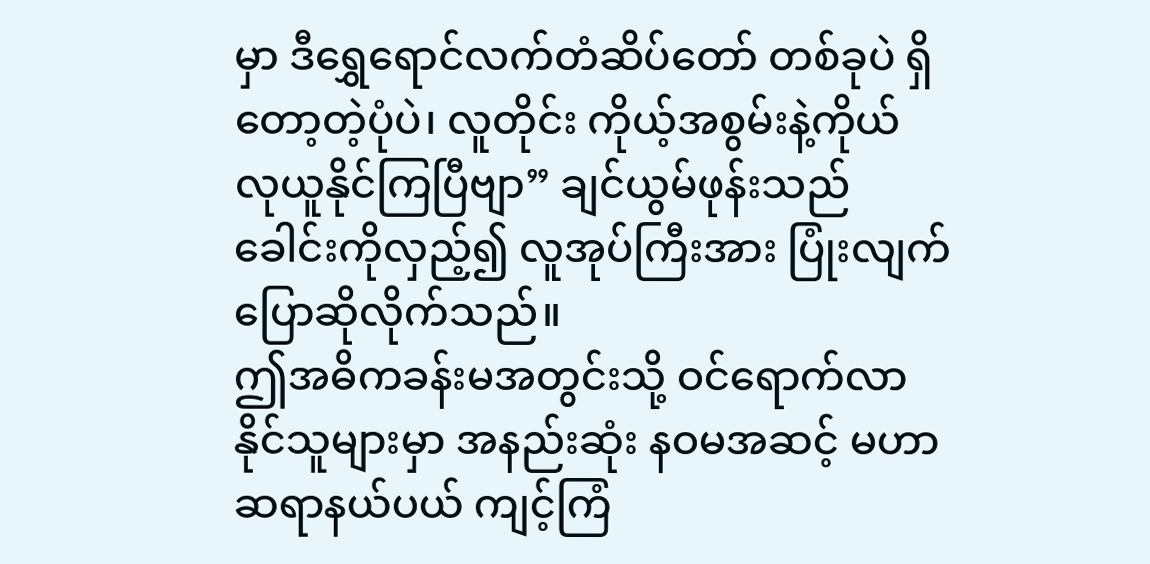မှာ ဒီရွှေရောင်လက်တံဆိပ်တော် တစ်ခုပဲ ရှိတော့တဲ့ပုံပဲ၊ လူတိုင်း ကိုယ့်အစွမ်းနဲ့ကိုယ် လုယူနိုင်ကြပြီဗျာ” ချင်ယွမ်ဖုန်းသည် ခေါင်းကိုလှည့်၍ လူအုပ်ကြီးအား ပြုံးလျက် ပြောဆိုလိုက်သည်။
ဤအဓိကခန်းမအတွင်းသို့ ဝင်ရောက်လာနိုင်သူများမှာ အနည်းဆုံး နဝမအဆင့် မဟာဆရာနယ်ပယ် ကျင့်ကြံ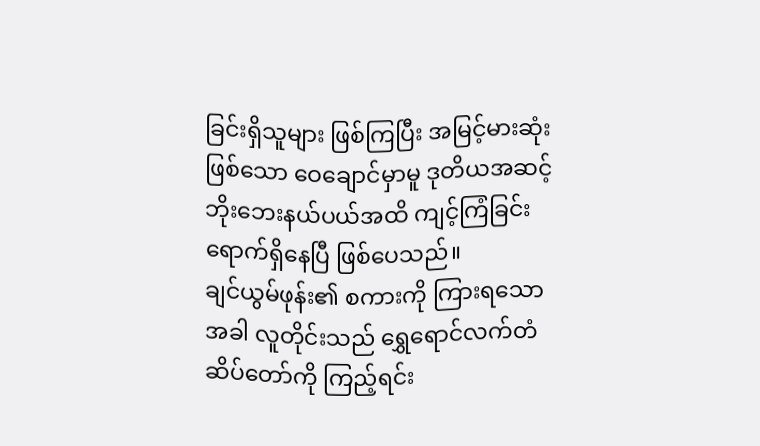ခြင်းရှိသူများ ဖြစ်ကြပြီး အမြင့်မားဆုံးဖြစ်သော ဝေချောင်မှာမူ ဒုတိယအဆင့် ဘိုးဘေးနယ်ပယ်အထိ ကျင့်ကြံခြင်း ရောက်ရှိနေပြီ ဖြစ်ပေသည်။
ချင်ယွမ်ဖုန်း၏ စကားကို ကြားရသောအခါ လူတိုင်းသည် ရွှေရောင်လက်တံဆိပ်တော်ကို ကြည့်ရင်း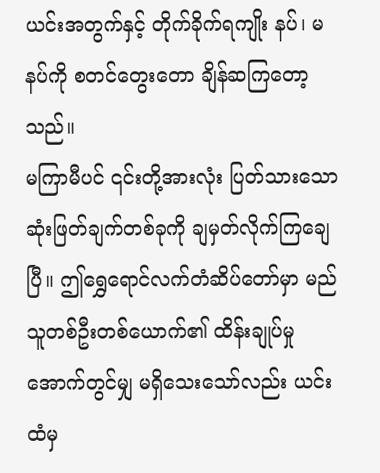ယင်းအတွက်နှင့် တိုက်ခိုက်ရကျိုး နပ်၊ မနပ်ကို စတင်တွေးတော ချိန်ဆကြတော့သည်။
မကြာမီပင် ၎င်းတို့အားလုံး ပြတ်သားသော ဆုံးဖြတ်ချက်တစ်ခုကို ချမှတ်လိုက်ကြချေပြီ။ ဤရွှေရောင်လက်တံဆိပ်တော်မှာ မည်သူတစ်ဦးတစ်ယောက်၏ ထိန်းချုပ်မှုအောက်တွင်မျှ မရှိသေးသော်လည်း ယင်းထံမှ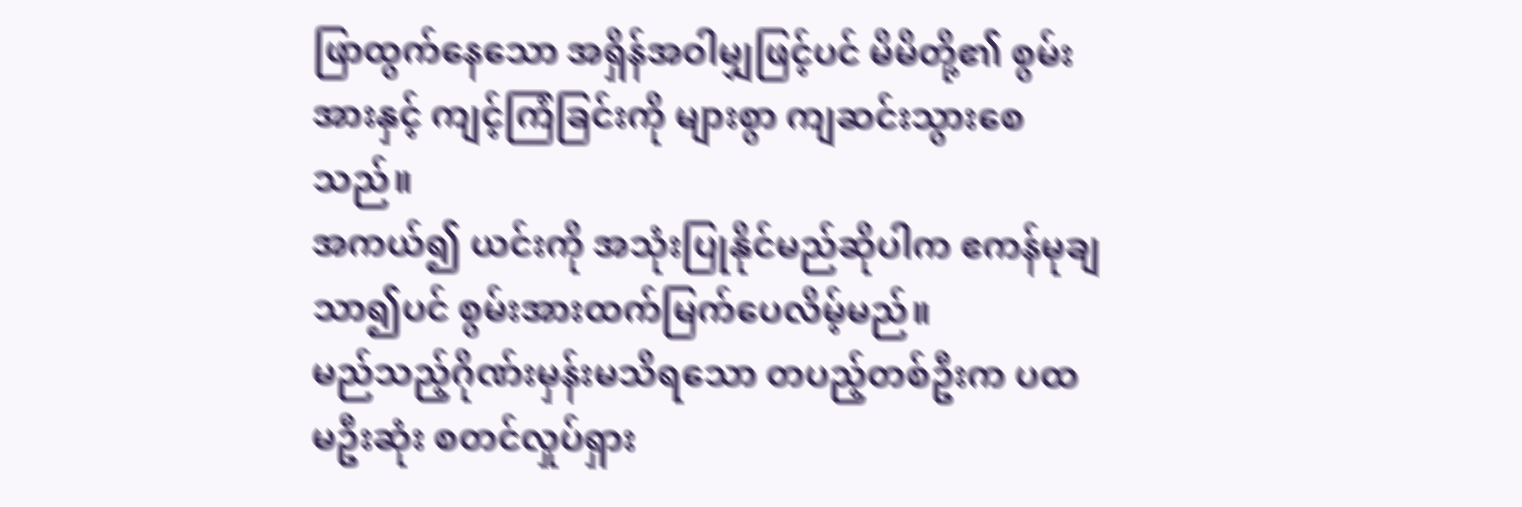ဖြာထွက်နေသော အရှိန်အဝါမျှဖြင့်ပင် မိမိတို့၏ စွမ်းအားနှင့် ကျင့်ကြံခြင်းကို များစွာ ကျဆင်းသွားစေသည်။
အကယ်၍ ယင်းကို အသုံးပြုနိုင်မည်ဆိုပါက ဧကန်မုချ သာ၍ပင် စွမ်းအားထက်မြက်ပေလိမ့်မည်။
မည်သည့်ဂိုဏ်းမှန်းမသိရသော တပည့်တစ်ဦးက ပထမဦးဆုံး စတင်လှုပ်ရှား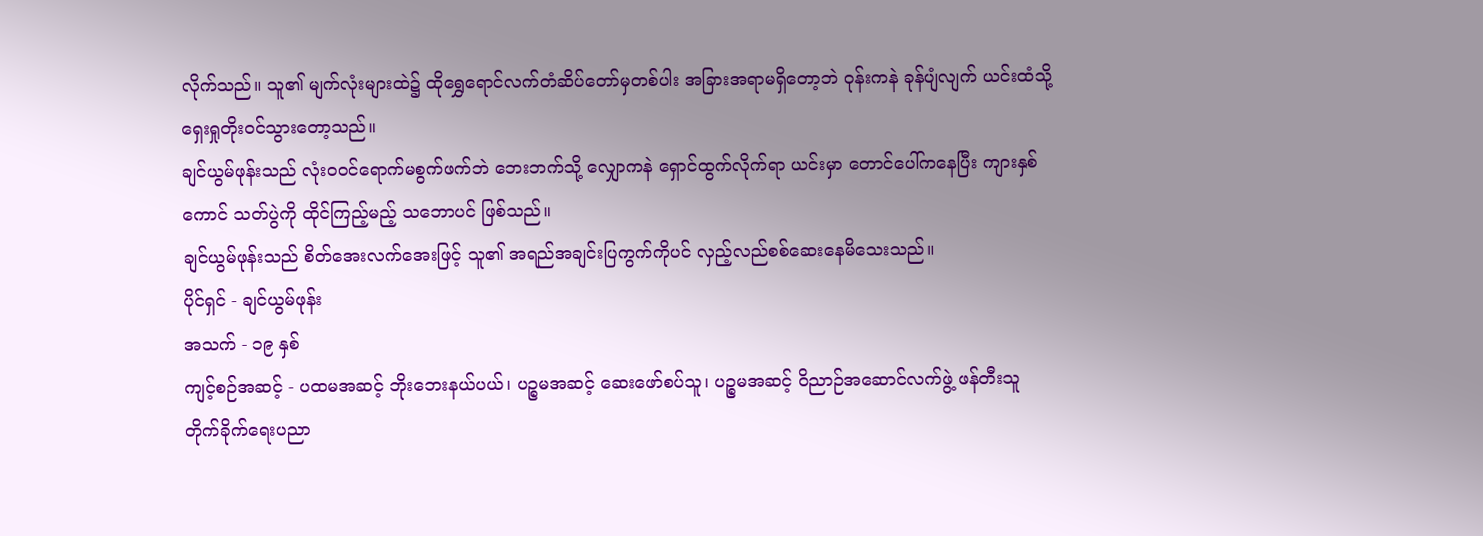လိုက်သည်။ သူ၏ မျက်လုံးများထဲ၌ ထိုရွှေရောင်လက်တံဆိပ်တော်မှတစ်ပါး အခြားအရာမရှိတော့ဘဲ ဝုန်းကနဲ ခုန်ပျံလျက် ယင်းထံသို့ ရှေးရှုတိုးဝင်သွားတော့သည်။
ချင်ယွမ်ဖုန်းသည် လုံးဝဝင်ရောက်မစွက်ဖက်ဘဲ ဘေးဘက်သို့ လျှောကနဲ ရှောင်ထွက်လိုက်ရာ ယင်းမှာ တောင်ပေါ်ကနေပြီး ကျားနှစ်ကောင် သတ်ပွဲကို ထိုင်ကြည့်မည့် သဘောပင် ဖြစ်သည်။
ချင်ယွမ်ဖုန်းသည် စိတ်အေးလက်အေးဖြင့် သူ၏ အရည်အချင်းပြကွက်ကိုပင် လှည့်လည်စစ်ဆေးနေမိသေးသည်။
ပိုင်ရှင် - ချင်ယွမ်ဖုန်း
အသက် - ၁၉ နှစ်
ကျင့်စဉ်အဆင့် - ပထမအဆင့် ဘိုးဘေးနယ်ပယ်၊ ပဉ္စမအဆင့် ဆေးဖော်စပ်သူ၊ ပဉ္စမအဆင့် ဝိညာဉ်အဆောင်လက်ဖွဲ့ ဖန်တီးသူ
တိုက်ခိုက်ရေးပညာ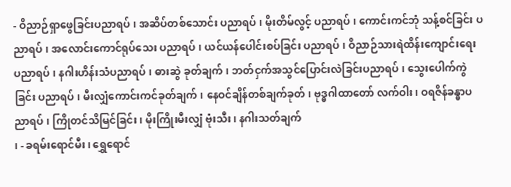- ဝိညာဉ်ရှာဖွေခြင်းပညာရပ်၊ အဆိပ်တစ်သောင်း ပညာရပ်၊ မိုးတိမ်လွင့် ပညာရပ်၊ ကောင်းကင်ဘုံ သန့်စင်ခြင်း ပညာရပ်၊ အလောင်းကောင်ရုပ်သေး ပညာရပ်၊ ယင်ယန်ပေါင်းစပ်ခြင်း ပညာရပ်၊ ဝိညာဉ်သားရဲထိန်းကျောင်းရေး ပညာရပ်၊ နဂါးဟိန်းသံပညာရပ်၊ ဓားဆွဲ ခုတ်ချက်၊ ဘတ်ငှက်အသွင်ပြောင်းလဲခြင်းပညာရပ်၊ သွေးပေါက်ကွဲခြင်း ပညာရပ်၊ မီးလျှံကောင်းကင်ခုတ်ချက်၊ နေဝင်ချိန်တစ်ချက်ခုတ်၊ ဗုဒ္ဓဂါထာတော် လက်ဝါး၊ ဝရဇိန်ခန္ဓာပညာရပ်၊ ကြိုတင်သိမြင်ခြင်း၊ မိုးကြိုးမီးလျှံ ဗုံးသီး၊ နဂါးသတ်ချက်
၊ - ခရမ်းရောင်မီး၊ ရွှေရောင်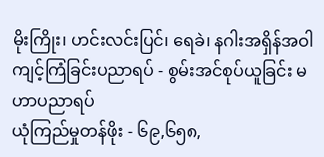မိုးကြိုး၊ ဟင်းလင်းပြင်၊ ရေခဲ၊ နဂါးအရှိန်အဝါ
ကျင့်ကြံခြင်းပညာရပ် - စွမ်းအင်စုပ်ယူခြင်း မဟာပညာရပ်
ယုံကြည်မှုတန်ဖိုး - ၆၉,၆၅၈,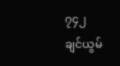၇၄၂
ချင်ယွမ်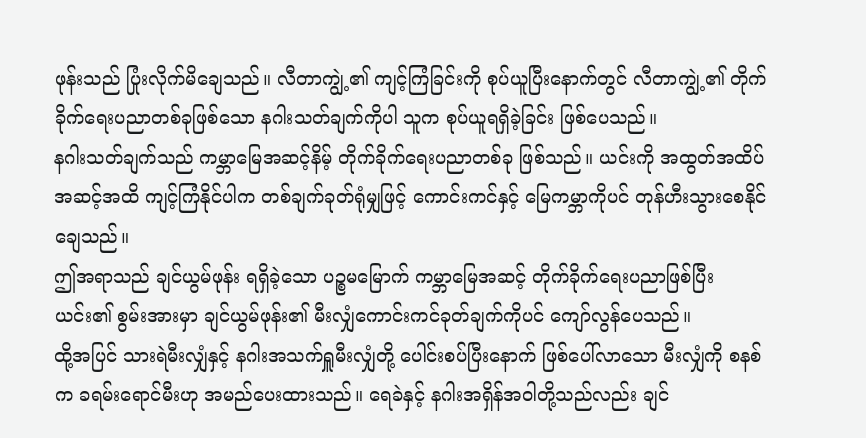ဖုန်းသည် ပြုံးလိုက်မိချေသည်။ လီတာကျွဲ့၏ ကျင့်ကြံခြင်းကို စုပ်ယူပြီးနောက်တွင် လီတာကျွဲ့၏ တိုက်ခိုက်ရေးပညာတစ်ခုဖြစ်သော နဂါးသတ်ချက်ကိုပါ သူက စုပ်ယူရရှိခဲ့ခြင်း ဖြစ်ပေသည်။
နဂါးသတ်ချက်သည် ကမ္ဘာမြေအဆင့်နိမ့် တိုက်ခိုက်ရေးပညာတစ်ခု ဖြစ်သည်။ ယင်းကို အထွတ်အထိပ်အဆင့်အထိ ကျင့်ကြံနိုင်ပါက တစ်ချက်ခုတ်ရုံမျှဖြင့် ကောင်းကင်နှင့် မြေကမ္ဘာကိုပင် တုန်ဟီးသွားစေနိုင်ချေသည်။
ဤအရာသည် ချင်ယွမ်ဖုန်း ရရှိခဲ့သော ပဉ္စမမြောက် ကမ္ဘာမြေအဆင့် တိုက်ခိုက်ရေးပညာဖြစ်ပြီး ယင်း၏ စွမ်းအားမှာ ချင်ယွမ်ဖုန်း၏ မီးလျှံကောင်းကင်ခုတ်ချက်ကိုပင် ကျော်လွန်ပေသည်။
ထို့အပြင် သားရဲမီးလျှံနှင့် နဂါးအသက်ရှူမီးလျှံတို့ ပေါင်းစပ်ပြီးနောက် ဖြစ်ပေါ်လာသော မီးလျှံကို စနစ်က ခရမ်းရောင်မီးဟု အမည်ပေးထားသည်။ ရေခဲနှင့် နဂါးအရှိန်အဝါတို့သည်လည်း ချင်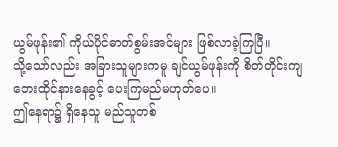ယွမ်ဖုန်း၏ ကိုယ်ပိုင်ဓာတ်စွမ်းအင်များ ဖြစ်လာခဲ့ကြပြီ။
သို့သော်လည်း အခြားသူများကမူ ချင်ယွမ်ဖုန်းကို စိတ်တိုင်းကျ ဘေးထိုင်နားနေခွင့် ပေးကြမည်မဟုတ်ပေ။
ဤနေရာ၌ ရှိနေသူ မည်သူတစ်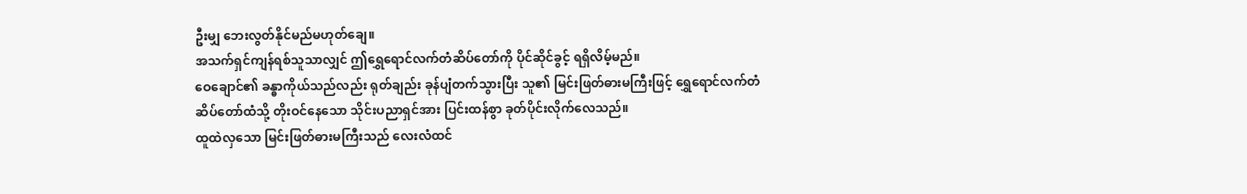ဦးမျှ ဘေးလွတ်နိုင်မည်မဟုတ်ချေ။
အသက်ရှင်ကျန်ရစ်သူသာလျှင် ဤရွှေရောင်လက်တံဆိပ်တော်ကို ပိုင်ဆိုင်ခွင့် ရရှိလိမ့်မည်။
ဝေချောင်၏ ခန္ဓာကိုယ်သည်လည်း ရုတ်ချည်း ခုန်ပျံတက်သွားပြီး သူ၏ မြင်းဖြတ်ဓားမကြီးဖြင့် ရွှေရောင်လက်တံဆိပ်တော်ထံသို့ တိုးဝင်နေသော သိုင်းပညာရှင်အား ပြင်းထန်စွာ ခုတ်ပိုင်းလိုက်လေသည်။
ထူထဲလှသော မြင်းဖြတ်ဓားမကြီးသည် လေးလံထင်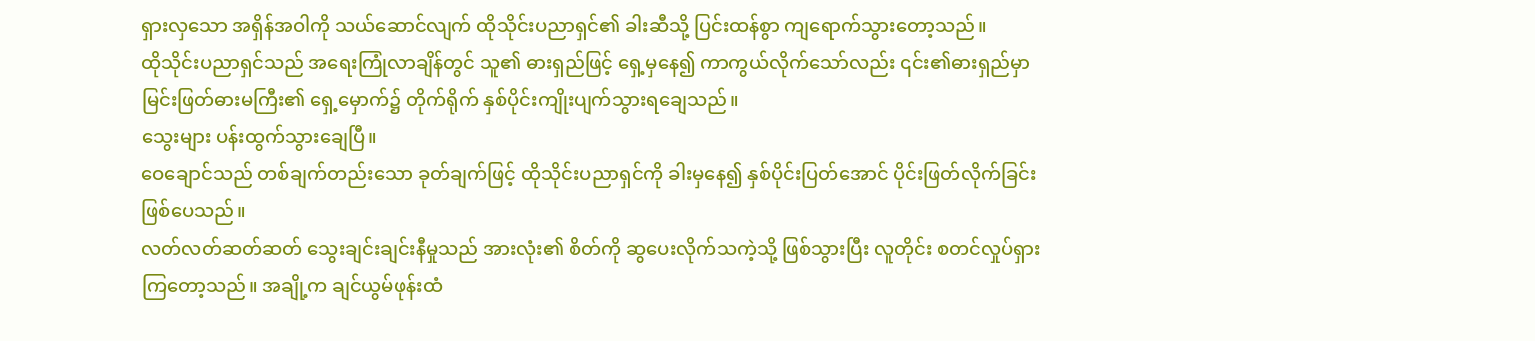ရှားလှသော အရှိန်အဝါကို သယ်ဆောင်လျက် ထိုသိုင်းပညာရှင်၏ ခါးဆီသို့ ပြင်းထန်စွာ ကျရောက်သွားတော့သည်။
ထိုသိုင်းပညာရှင်သည် အရေးကြုံလာချိန်တွင် သူ၏ ဓားရှည်ဖြင့် ရှေ့မှနေ၍ ကာကွယ်လိုက်သော်လည်း ၎င်း၏ဓားရှည်မှာ မြင်းဖြတ်ဓားမကြီး၏ ရှေ့မှောက်၌ တိုက်ရိုက် နှစ်ပိုင်းကျိုးပျက်သွားရချေသည်။
သွေးများ ပန်းထွက်သွားချေပြီ။
ဝေချောင်သည် တစ်ချက်တည်းသော ခုတ်ချက်ဖြင့် ထိုသိုင်းပညာရှင်ကို ခါးမှနေ၍ နှစ်ပိုင်းပြတ်အောင် ပိုင်းဖြတ်လိုက်ခြင်း ဖြစ်ပေသည်။
လတ်လတ်ဆတ်ဆတ် သွေးချင်းချင်းနီမှုသည် အားလုံး၏ စိတ်ကို ဆွပေးလိုက်သကဲ့သို့ ဖြစ်သွားပြီး လူတိုင်း စတင်လှုပ်ရှားကြတော့သည်။ အချို့က ချင်ယွမ်ဖုန်းထံ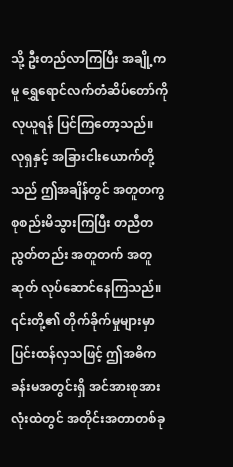သို့ ဦးတည်လာကြပြီး အချို့ကမူ ရွှေရောင်လက်တံဆိပ်တော်ကို လုယူရန် ပြင်ကြတော့သည်။
လုရှနှင့် အခြားငါးယောက်တို့သည် ဤအချိန်တွင် အတူတကွ စုစည်းမိသွားကြပြီး တညီတညွတ်တည်း အတူတက် အတူဆုတ် လုပ်ဆောင်နေကြသည်။
၎င်းတို့၏ တိုက်ခိုက်မှုများမှာ ပြင်းထန်လှသဖြင့် ဤအဓိကခန်းမအတွင်းရှိ အင်အားစုအားလုံးထဲတွင် အတိုင်းအတာတစ်ခု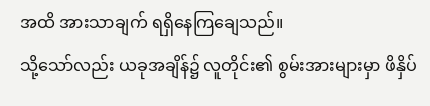အထိ အားသာချက် ရရှိနေကြချေသည်။
သို့သော်လည်း ယခုအချိန်၌ လူတိုင်း၏ စွမ်းအားများမှာ ဖိနှိပ်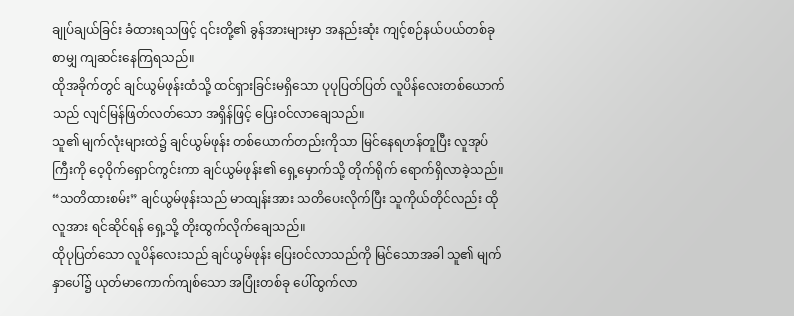ချုပ်ချယ်ခြင်း ခံထားရသဖြင့် ၎င်းတို့၏ ခွန်အားများမှာ အနည်းဆုံး ကျင့်စဉ်နယ်ပယ်တစ်ခုစာမျှ ကျဆင်းနေကြရသည်။
ထိုအခိုက်တွင် ချင်ယွမ်ဖုန်းထံသို့ ထင်ရှားခြင်းမရှိသော ပုပုပြတ်ပြတ် လူပိန်လေးတစ်ယောက်သည် လျင်မြန်ဖြတ်လတ်သော အရှိန်ဖြင့် ပြေးဝင်လာချေသည်။
သူ၏ မျက်လုံးများထဲ၌ ချင်ယွမ်ဖုန်း တစ်ယောက်တည်းကိုသာ မြင်နေရဟန်တူပြီး လူအုပ်ကြီးကို ဝေ့ဝိုက်ရှောင်ကွင်းကာ ချင်ယွမ်ဖုန်း၏ ရှေ့မှောက်သို့ တိုက်ရိုက် ရောက်ရှိလာခဲ့သည်။
“သတိထားစမ်း” ချင်ယွမ်ဖုန်းသည် မာထျန်းအား သတိပေးလိုက်ပြီး သူကိုယ်တိုင်လည်း ထိုလူအား ရင်ဆိုင်ရန် ရှေ့သို့ တိုးထွက်လိုက်ချေသည်။
ထိုပုပြတ်သော လူပိန်လေးသည် ချင်ယွမ်ဖုန်း ပြေးဝင်လာသည်ကို မြင်သောအခါ သူ၏ မျက်နှာပေါ်၌ ယုတ်မာကောက်ကျစ်သော အပြုံးတစ်ခု ပေါ်ထွက်လာ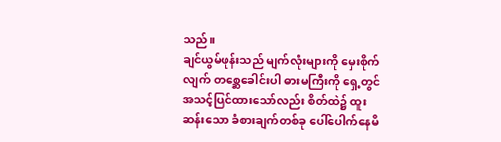သည်။
ချင်ယွမ်ဖုန်းသည် မျက်လုံးများကို မှေးစိုက်လျက် တစ္ဆေခေါင်းပါ ဓားမကြီးကို ရှေ့တွင် အသင့်ပြင်ထားသော်လည်း စိတ်ထဲ၌ ထူးဆန်းသော ခံစားချက်တစ်ခု ပေါ်ပေါက်နေမိ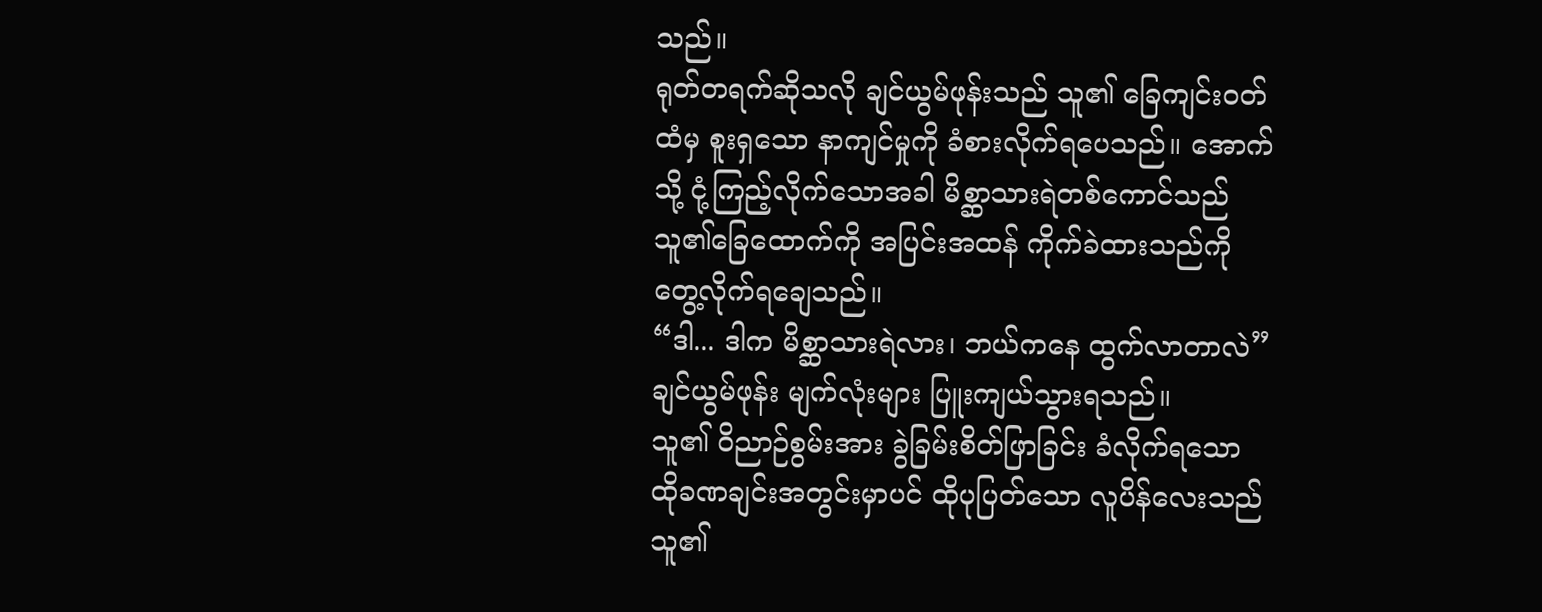သည်။
ရုတ်တရက်ဆိုသလို ချင်ယွမ်ဖုန်းသည် သူ၏ ခြေကျင်းဝတ်ထံမှ စူးရှသော နာကျင်မှုကို ခံစားလိုက်ရပေသည်။ အောက်သို့ ငုံ့ကြည့်လိုက်သောအခါ မိစ္ဆာသားရဲတစ်ကောင်သည် သူ၏ခြေထောက်ကို အပြင်းအထန် ကိုက်ခဲထားသည်ကို တွေ့လိုက်ရချေသည်။
“ဒါ... ဒါက မိစ္ဆာသားရဲလား၊ ဘယ်ကနေ ထွက်လာတာလဲ” ချင်ယွမ်ဖုန်း မျက်လုံးများ ပြူးကျယ်သွားရသည်။
သူ၏ ဝိညာဉ်စွမ်းအား ခွဲခြမ်းစိတ်ဖြာခြင်း ခံလိုက်ရသော ထိုခဏချင်းအတွင်းမှာပင် ထိုပုပြတ်သော လူပိန်လေးသည် သူ၏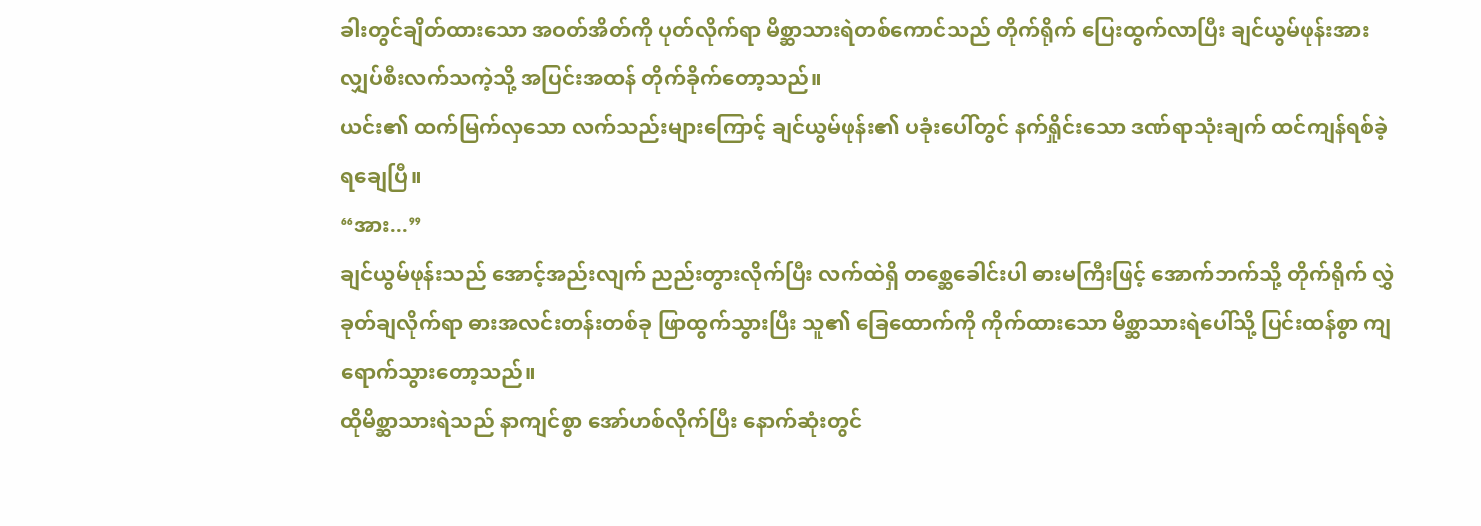ခါးတွင်ချိတ်ထားသော အဝတ်အိတ်ကို ပုတ်လိုက်ရာ မိစ္ဆာသားရဲတစ်ကောင်သည် တိုက်ရိုက် ပြေးထွက်လာပြီး ချင်ယွမ်ဖုန်းအား လျှပ်စီးလက်သကဲ့သို့ အပြင်းအထန် တိုက်ခိုက်တော့သည်။
ယင်း၏ ထက်မြက်လှသော လက်သည်းများကြောင့် ချင်ယွမ်ဖုန်း၏ ပခုံးပေါ်တွင် နက်ရှိုင်းသော ဒဏ်ရာသုံးချက် ထင်ကျန်ရစ်ခဲ့ရချေပြီ။
“အား...”
ချင်ယွမ်ဖုန်းသည် အောင့်အည်းလျက် ညည်းတွားလိုက်ပြီး လက်ထဲရှိ တစ္ဆေခေါင်းပါ ဓားမကြီးဖြင့် အောက်ဘက်သို့ တိုက်ရိုက် လွှဲခုတ်ချလိုက်ရာ ဓားအလင်းတန်းတစ်ခု ဖြာထွက်သွားပြီး သူ၏ ခြေထောက်ကို ကိုက်ထားသော မိစ္ဆာသားရဲပေါ်သို့ ပြင်းထန်စွာ ကျရောက်သွားတော့သည်။
ထိုမိစ္ဆာသားရဲသည် နာကျင်စွာ အော်ဟစ်လိုက်ပြီး နောက်ဆုံးတွင်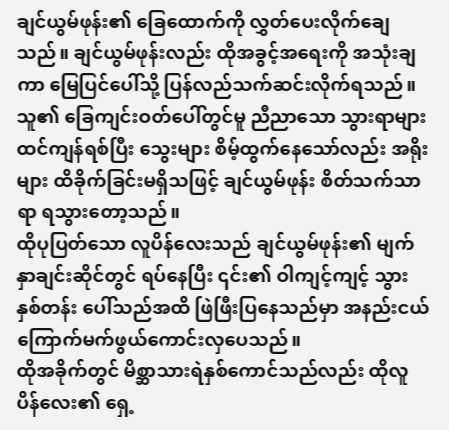ချင်ယွမ်ဖုန်း၏ ခြေထောက်ကို လွှတ်ပေးလိုက်ချေသည်။ ချင်ယွမ်ဖုန်းလည်း ထိုအခွင့်အရေးကို အသုံးချကာ မြေပြင်ပေါ်သို့ ပြန်လည်သက်ဆင်းလိုက်ရသည်။
သူ၏ ခြေကျင်းဝတ်ပေါ်တွင်မူ ညီညာသော သွားရာများ ထင်ကျန်ရစ်ပြီး သွေးများ စိမ့်ထွက်နေသော်လည်း အရိုးများ ထိခိုက်ခြင်းမရှိသဖြင့် ချင်ယွမ်ဖုန်း စိတ်သက်သာရာ ရသွားတော့သည်။
ထိုပုပြတ်သော လူပိန်လေးသည် ချင်ယွမ်ဖုန်း၏ မျက်နှာချင်းဆိုင်တွင် ရပ်နေပြီး ၎င်း၏ ဝါကျင့်ကျင့် သွားနှစ်တန်း ပေါ်သည်အထိ ဖြဲဖြီးပြနေသည်မှာ အနည်းငယ် ကြောက်မက်ဖွယ်ကောင်းလှပေသည်။
ထိုအခိုက်တွင် မိစ္ဆာသားရဲနှစ်ကောင်သည်လည်း ထိုလူပိန်လေး၏ ရှေ့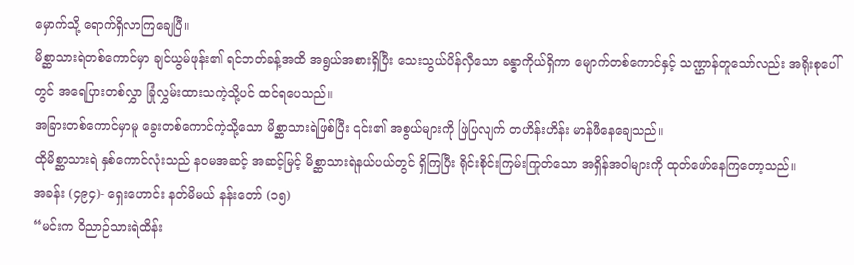မှောက်သို့ ရောက်ရှိလာကြချေပြီ။
မိစ္ဆာသားရဲတစ်ကောင်မှာ ချင်ယွမ်ဖုန်း၏ ရင်ဘတ်ခန့်အထိ အရွယ်အစားရှိပြီး သေးသွယ်ပိန်လှီသော ခန္ဓာကိုယ်ရှိကာ မျောက်တစ်ကောင်နှင့် သဏ္ဌာန်တူသော်လည်း အရိုးစုပေါ်တွင် အရေပြားတစ်လွှာ ခြုံလွှမ်းထားသကဲ့သို့ပင် ထင်ရပေသည်။
အခြားတစ်ကောင်မှာမူ ခွေးတစ်ကောင်ကဲ့သို့သော မိစ္ဆာသားရဲဖြစ်ပြီး ၎င်း၏ အစွယ်များကို ဖြဲပြလျက် တဟိန်းဟိန်း မာန်ဖီနေချေသည်။
ထိုမိစ္ဆာသားရဲ နှစ်ကောင်လုံးသည် နဝမအဆင့် အဆင့်မြင့် မိစ္ဆာသားရဲနယ်ပယ်တွင် ရှိကြပြီး ရိုင်းစိုင်းကြမ်းကြုတ်သော အရှိန်အဝါများကို ထုတ်ဖော်နေကြတော့သည်။
အခန်း (၄၉၄)- ရှေးဟောင်း နတ်မိမယ် နန်းတော် (၁၅)
“မင်းက ဝိညာဉ်သားရဲထိန်း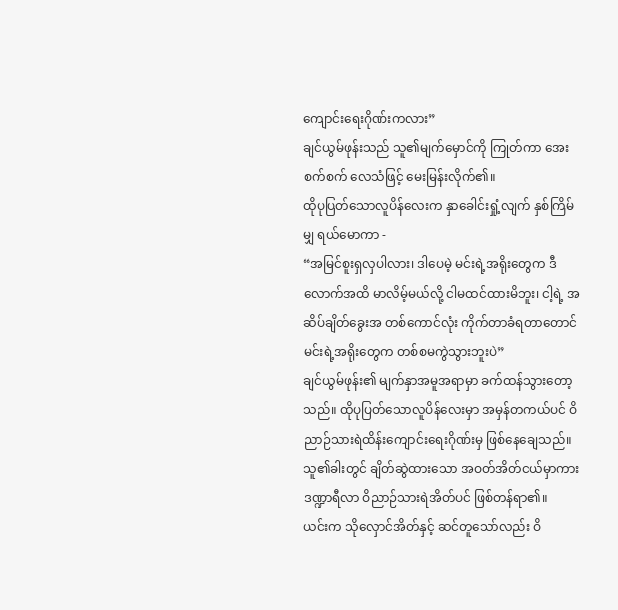ကျောင်းရေးဂိုဏ်းကလား”
ချင်ယွမ်ဖုန်းသည် သူ၏မျက်မှောင်ကို ကြုတ်ကာ အေးစက်စက် လေသံဖြင့် မေးမြန်းလိုက်၏။
ထိုပုပြတ်သောလူပိန်လေးက နှာခေါင်းရှုံ့လျက် နှစ်ကြိမ်မျှ ရယ်မောကာ -
“အမြင်စူးရှလှပါလား၊ ဒါပေမဲ့ မင်းရဲ့အရိုးတွေက ဒီလောက်အထိ မာလိမ့်မယ်လို့ ငါမထင်ထားမိဘူး၊ ငါ့ရဲ့ အဆိပ်ချိတ်ခွေးအ တစ်ကောင်လုံး ကိုက်တာခံရတာတောင် မင်းရဲ့အရိုးတွေက တစ်စမကွဲသွားဘူးပဲ”
ချင်ယွမ်ဖုန်း၏ မျက်နှာအမူအရာမှာ ခက်ထန်သွားတော့သည်။ ထိုပုပြတ်သောလူပိန်လေးမှာ အမှန်တကယ်ပင် ဝိညာဉ်သားရဲထိန်းကျောင်းရေးဂိုဏ်းမှ ဖြစ်နေချေသည်။
သူ၏ခါးတွင် ချိတ်ဆွဲထားသော အဝတ်အိတ်ငယ်မှာကား ဒဏ္ဍာရီလာ ဝိညာဉ်သားရဲအိတ်ပင် ဖြစ်တန်ရာ၏။
ယင်းက သိုလှောင်အိတ်နှင့် ဆင်တူသော်လည်း ဝိ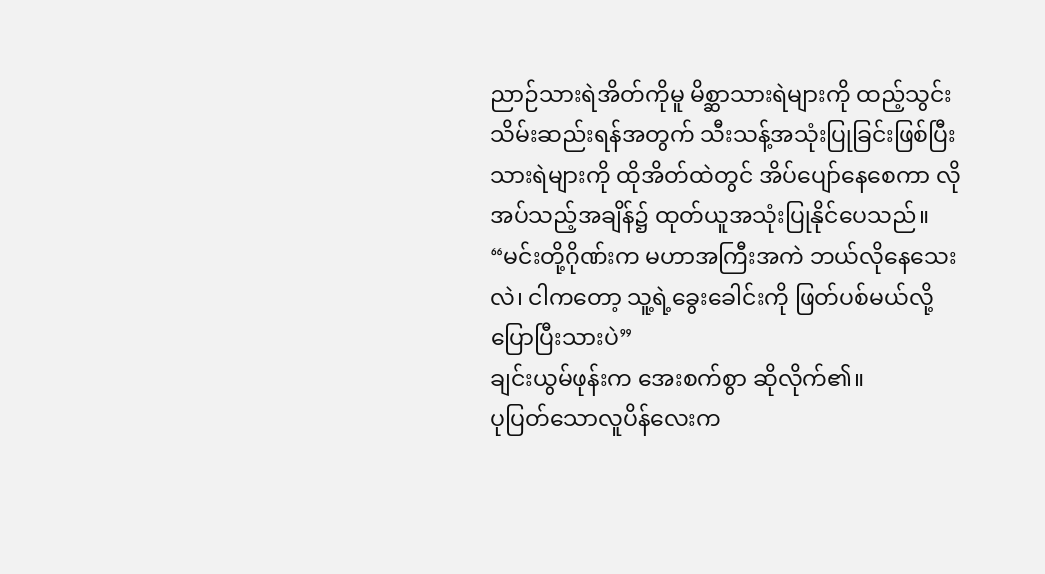ညာဉ်သားရဲအိတ်ကိုမူ မိစ္ဆာသားရဲများကို ထည့်သွင်းသိမ်းဆည်းရန်အတွက် သီးသန့်အသုံးပြုခြင်းဖြစ်ပြီး သားရဲများကို ထိုအိတ်ထဲတွင် အိပ်ပျော်နေစေကာ လိုအပ်သည့်အချိန်၌ ထုတ်ယူအသုံးပြုနိုင်ပေသည်။
“မင်းတို့ဂိုဏ်းက မဟာအကြီးအကဲ ဘယ်လိုနေသေးလဲ၊ ငါကတော့ သူ့ရဲ့ခွေးခေါင်းကို ဖြတ်ပစ်မယ်လို့ ပြောပြီးသားပဲ”
ချင်းယွမ်ဖုန်းက အေးစက်စွာ ဆိုလိုက်၏။
ပုပြတ်သောလူပိန်လေးက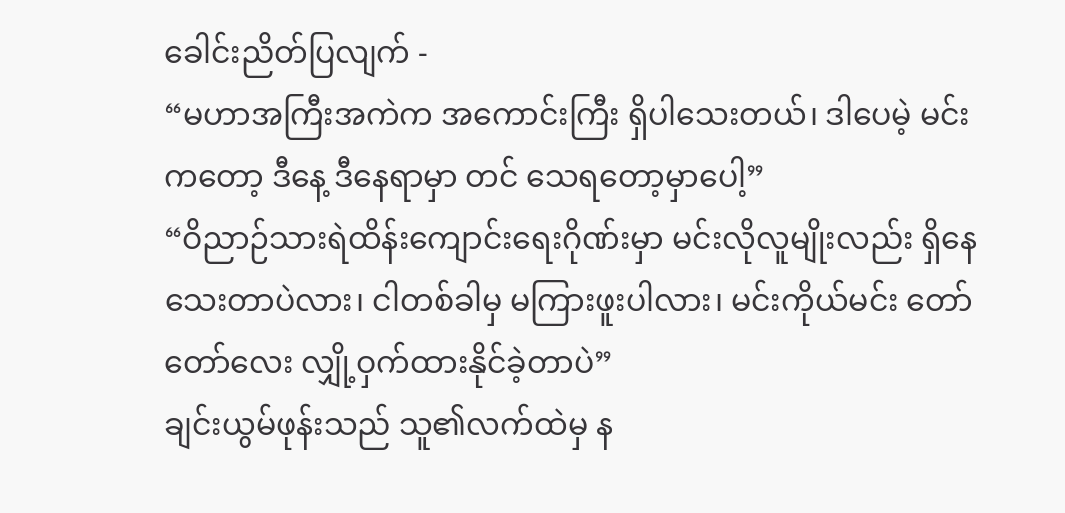ခေါင်းညိတ်ပြလျက် -
“မဟာအကြီးအကဲက အကောင်းကြီး ရှိပါသေးတယ်၊ ဒါပေမဲ့ မင်းကတော့ ဒီနေ့ ဒီနေရာမှာ တင် သေရတော့မှာပေါ့”
“ဝိညာဉ်သားရဲထိန်းကျောင်းရေးဂိုဏ်းမှာ မင်းလိုလူမျိုးလည်း ရှိနေသေးတာပဲလား၊ ငါတစ်ခါမှ မကြားဖူးပါလား၊ မင်းကိုယ်မင်း တော်တော်လေး လျှို့ဝှက်ထားနိုင်ခဲ့တာပဲ”
ချင်းယွမ်ဖုန်းသည် သူ၏လက်ထဲမှ န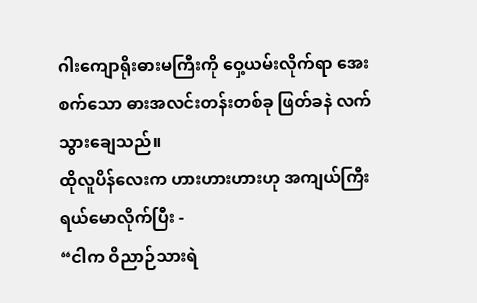ဂါးကျောရိုးဓားမကြီးကို ဝှေ့ယမ်းလိုက်ရာ အေးစက်သော ဓားအလင်းတန်းတစ်ခု ဖြတ်ခနဲ လက်သွားချေသည်။
ထိုလူပိန်လေးက ဟားဟားဟားဟု အကျယ်ကြီး ရယ်မောလိုက်ပြီး -
“ငါက ဝိညာဉ်သားရဲ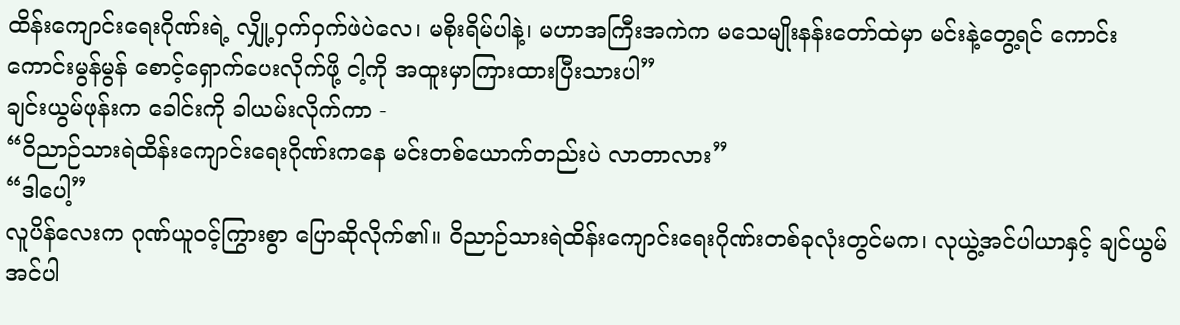ထိန်းကျောင်းရေးဂိုဏ်းရဲ့ လျှို့ဝှက်ဝှက်ဖဲပဲလေ၊ မစိုးရိမ်ပါနဲ့၊ မဟာအကြီးအကဲက မသေမျိုးနန်းတော်ထဲမှာ မင်းနဲ့တွေ့ရင် ကောင်းကောင်းမွန်မွန် စောင့်ရှောက်ပေးလိုက်ဖို့ ငါ့ကို အထူးမှာကြားထားပြီးသားပါ”
ချင်းယွမ်ဖုန်းက ခေါင်းကို ခါယမ်းလိုက်ကာ -
“ဝိညာဉ်သားရဲထိန်းကျောင်းရေးဂိုဏ်းကနေ မင်းတစ်ယောက်တည်းပဲ လာတာလား”
“ဒါပေါ့”
လူပိန်လေးက ဂုဏ်ယူဝင့်ကြွားစွာ ပြောဆိုလိုက်၏။ ဝိညာဉ်သားရဲထိန်းကျောင်းရေးဂိုဏ်းတစ်ခုလုံးတွင်မက၊ လုယွဲ့အင်ပါယာနှင့် ချင်ယွမ်အင်ပါ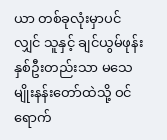ယာ တစ်ခုလုံးမှာပင် လျှင် သူနှင့် ချင်ယွမ်ဖုန်း နှစ်ဦးတည်းသာ မသေမျိုးနန်းတော်ထဲသို့ ဝင်ရောက်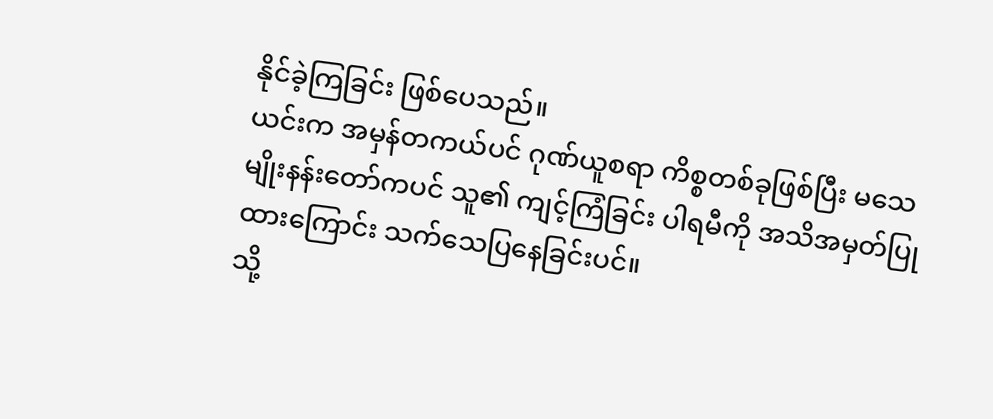နိုင်ခဲ့ကြခြင်း ဖြစ်ပေသည်။
ယင်းက အမှန်တကယ်ပင် ဂုဏ်ယူစရာ ကိစ္စတစ်ခုဖြစ်ပြီး မသေမျိုးနန်းတော်ကပင် သူ၏ ကျင့်ကြံခြင်း ပါရမီကို အသိအမှတ်ပြုထားကြောင်း သက်သေပြနေခြင်းပင်။
သို့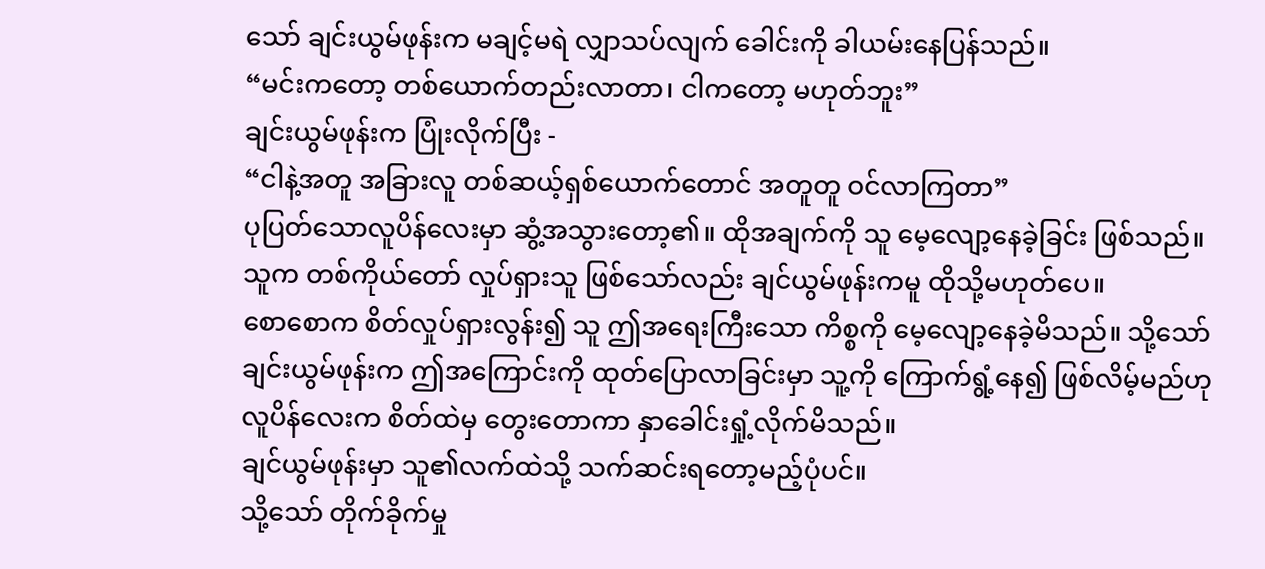သော် ချင်းယွမ်ဖုန်းက မချင့်မရဲ လျှာသပ်လျက် ခေါင်းကို ခါယမ်းနေပြန်သည်။
“မင်းကတော့ တစ်ယောက်တည်းလာတာ၊ ငါကတော့ မဟုတ်ဘူး”
ချင်းယွမ်ဖုန်းက ပြုံးလိုက်ပြီး -
“ငါနဲ့အတူ အခြားလူ တစ်ဆယ့်ရှစ်ယောက်တောင် အတူတူ ဝင်လာကြတာ”
ပုပြတ်သောလူပိန်လေးမှာ ဆွံ့အသွားတော့၏။ ထိုအချက်ကို သူ မေ့လျော့နေခဲ့ခြင်း ဖြစ်သည်။
သူက တစ်ကိုယ်တော် လှုပ်ရှားသူ ဖြစ်သော်လည်း ချင်ယွမ်ဖုန်းကမူ ထိုသို့မဟုတ်ပေ။
စောစောက စိတ်လှုပ်ရှားလွန်း၍ သူ ဤအရေးကြီးသော ကိစ္စကို မေ့လျော့နေခဲ့မိသည်။ သို့သော် ချင်းယွမ်ဖုန်းက ဤအကြောင်းကို ထုတ်ပြောလာခြင်းမှာ သူ့ကို ကြောက်ရွံ့နေ၍ ဖြစ်လိမ့်မည်ဟု လူပိန်လေးက စိတ်ထဲမှ တွေးတောကာ နှာခေါင်းရှုံ့လိုက်မိသည်။
ချင်ယွမ်ဖုန်းမှာ သူ၏လက်ထဲသို့ သက်ဆင်းရတော့မည့်ပုံပင်။
သို့သော် တိုက်ခိုက်မှု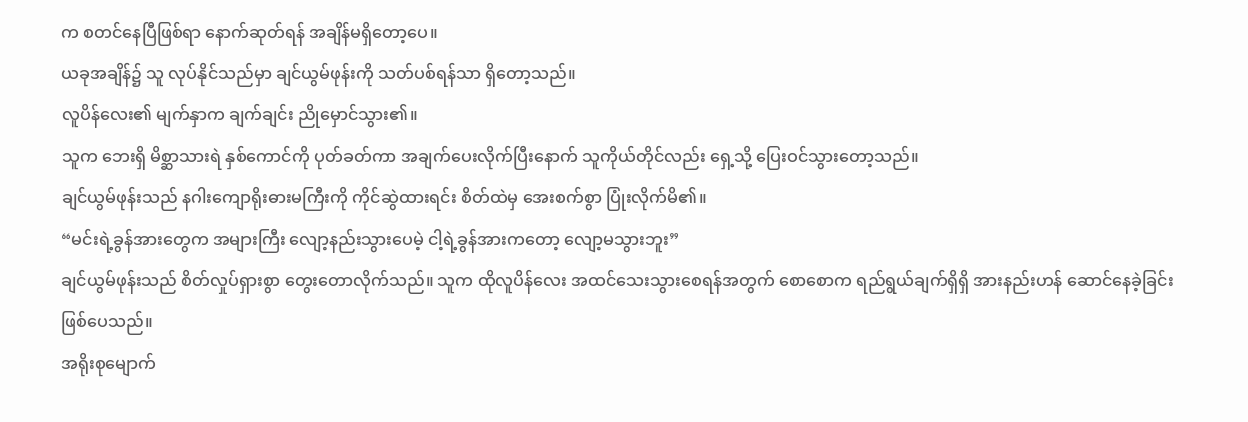က စတင်နေပြီဖြစ်ရာ နောက်ဆုတ်ရန် အချိန်မရှိတော့ပေ။
ယခုအချိန်၌ သူ လုပ်နိုင်သည်မှာ ချင်ယွမ်ဖုန်းကို သတ်ပစ်ရန်သာ ရှိတော့သည်။
လူပိန်လေး၏ မျက်နှာက ချက်ချင်း ညိုမှောင်သွား၏။
သူက ဘေးရှိ မိစ္ဆာသားရဲ နှစ်ကောင်ကို ပုတ်ခတ်ကာ အချက်ပေးလိုက်ပြီးနောက် သူကိုယ်တိုင်လည်း ရှေ့သို့ ပြေးဝင်သွားတော့သည်။
ချင်ယွမ်ဖုန်းသည် နဂါးကျောရိုးဓားမကြီးကို ကိုင်ဆွဲထားရင်း စိတ်ထဲမှ အေးစက်စွာ ပြုံးလိုက်မိ၏။
“မင်းရဲ့ခွန်အားတွေက အများကြီး လျော့နည်းသွားပေမဲ့ ငါ့ရဲ့ခွန်အားကတော့ လျော့မသွားဘူး”
ချင်ယွမ်ဖုန်းသည် စိတ်လှုပ်ရှားစွာ တွေးတောလိုက်သည်။ သူက ထိုလူပိန်လေး အထင်သေးသွားစေရန်အတွက် စောစောက ရည်ရွယ်ချက်ရှိရှိ အားနည်းဟန် ဆောင်နေခဲ့ခြင်း ဖြစ်ပေသည်။
အရိုးစုမျောက်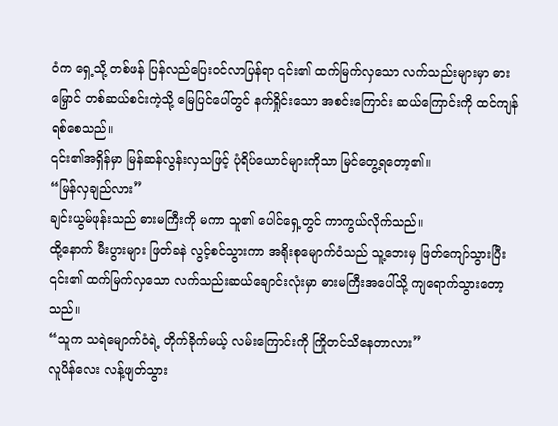ဝံက ရှေ့သို့ တစ်ဖန် ပြန်လည်ပြေးဝင်လာပြန်ရာ ၎င်း၏ ထက်မြက်လှသော လက်သည်းများမှာ ဓားမြှောင် တစ်ဆယ်စင်းကဲ့သို့ မြေပြင်ပေါ်တွင် နက်ရှိုင်းသော အစင်းကြောင်း ဆယ်ကြောင်းကို ထင်ကျန်ရစ်စေသည်။
၎င်း၏အရှိန်မှာ မြန်ဆန်လွန်းလှသဖြင့် ပုံရိပ်ယောင်များကိုသာ မြင်တွေ့ရတော့၏။
“မြန်လှချည်လား”
ချင်းယွမ်ဖုန်းသည် ဓားမကြီးကို မကာ သူ၏ ပေါင်ရှေ့တွင် ကာကွယ်လိုက်သည်။
ထို့နောက် မီးပွားများ ဖြတ်ခနဲ လွင့်စင်သွားကာ အရိုးစုမျောက်ဝံသည် သူ့ဘေးမှ ဖြတ်ကျော်သွားပြီး ၎င်း၏ ထက်မြက်လှသော လက်သည်းဆယ်ချောင်းလုံးမှာ ဓားမကြီးအပေါ်သို့ ကျရောက်သွားတော့သည်။
“သူက သရဲမျောက်ဝံရဲ့ တိုက်ခိုက်မယ့် လမ်းကြောင်းကို ကြိုတင်သိနေတာလား”
လူပိန်လေး လန့်ဖျတ်သွား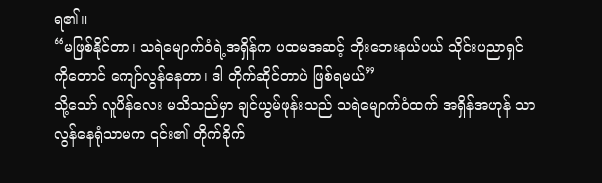ရ၏။
“မဖြစ်နိုင်တာ၊ သရဲမျောက်ဝံရဲ့အရှိန်က ပထမအဆင့် ဘိုးဘေးနယ်ပယ် သိုင်းပညာရှင်ကိုတောင် ကျော်လွန်နေတာ၊ ဒါ တိုက်ဆိုင်တာပဲ ဖြစ်ရမယ်”
သို့သော် လူပိန်လေး မသိသည်မှာ ချင်ယွမ်ဖုန်းသည် သရဲမျောက်ဝံထက် အရှိန်အဟုန် သာလွန်နေရုံသာမက ၎င်း၏ တိုက်ခိုက်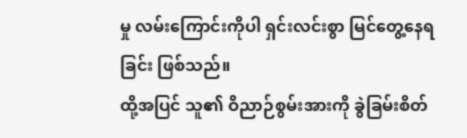မှု လမ်းကြောင်းကိုပါ ရှင်းလင်းစွာ မြင်တွေ့နေရခြင်း ဖြစ်သည်။
ထို့အပြင် သူ၏ ဝိညာဉ်စွမ်းအားကို ခွဲခြမ်းစိတ်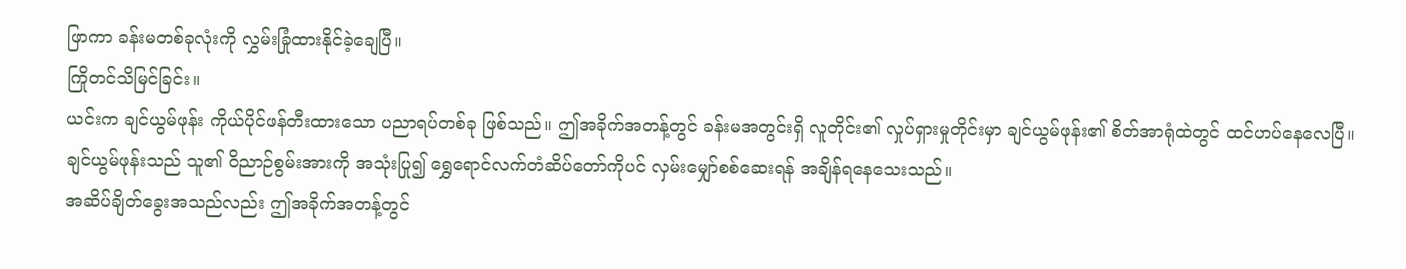ဖြာကာ ခန်းမတစ်ခုလုံးကို လွှမ်းခြုံထားနိုင်ခဲ့ချေပြီ။
ကြိုတင်သိမြင်ခြင်း။
ယင်းက ချင်ယွမ်ဖုန်း ကိုယ်ပိုင်ဖန်တီးထားသော ပညာရပ်တစ်ခု ဖြစ်သည်။ ဤအခိုက်အတန့်တွင် ခန်းမအတွင်းရှိ လူတိုင်း၏ လှုပ်ရှားမှုတိုင်းမှာ ချင်ယွမ်ဖုန်း၏ စိတ်အာရုံထဲတွင် ထင်ဟပ်နေလေပြီ။
ချင်ယွမ်ဖုန်းသည် သူ၏ ဝိညာဉ်စွမ်းအားကို အသုံးပြု၍ ရွှေရောင်လက်တံဆိပ်တော်ကိုပင် လှမ်းမျှော်စစ်ဆေးရန် အချိန်ရနေသေးသည်။
အဆိပ်ချိတ်ခွေးအသည်လည်း ဤအခိုက်အတန့်တွင်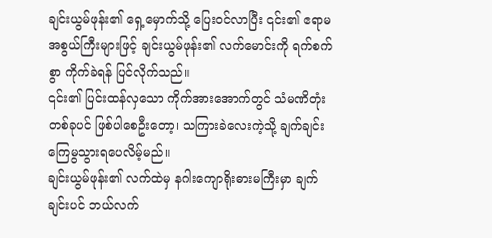ချင်းယွမ်ဖုန်း၏ ရှေ့မှောက်သို့ ပြေးဝင်လာပြီး ၎င်း၏ ဧရာမအစွယ်ကြီးများဖြင့် ချင်းယွမ်ဖုန်း၏ လက်မောင်းကို ရက်စက်စွာ ကိုက်ခဲရန် ပြင်လိုက်သည်။
၎င်း၏ ပြင်းထန်လှသော ကိုက်အားအောက်တွင် သံမဏိတုံးတစ်ခုပင် ဖြစ်ပါစေဦးတော့၊ သကြားခဲလေးကဲ့သို့ ချက်ချင်း ကြေမွသွားရပေလိမ့်မည်။
ချင်းယွမ်ဖုန်း၏ လက်ထဲမှ နဂါးကျောရိုးဓားမကြီးမှာ ချက်ချင်းပင် ဘယ်လက်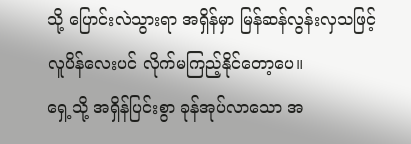သို့ ပြောင်းလဲသွားရာ အရှိန်မှာ မြန်ဆန်လွန်းလှသဖြင့် လူပိန်လေးပင် လိုက်မကြည့်နိုင်တော့ပေ။
ရှေ့သို့ အရှိန်ပြင်းစွာ ခုန်အုပ်လာသော အ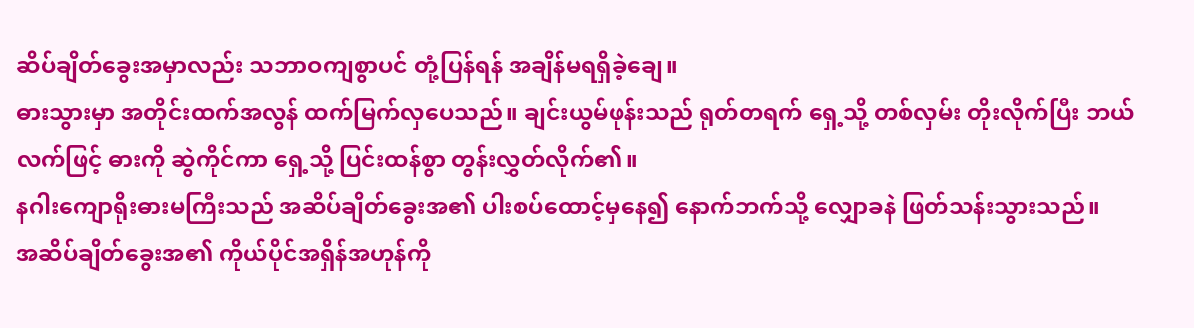ဆိပ်ချိတ်ခွေးအမှာလည်း သဘာဝကျစွာပင် တုံ့ပြန်ရန် အချိန်မရရှိခဲ့ချေ။
ဓားသွားမှာ အတိုင်းထက်အလွန် ထက်မြက်လှပေသည်။ ချင်းယွမ်ဖုန်းသည် ရုတ်တရက် ရှေ့သို့ တစ်လှမ်း တိုးလိုက်ပြီး ဘယ်လက်ဖြင့် ဓားကို ဆွဲကိုင်ကာ ရှေ့သို့ ပြင်းထန်စွာ တွန်းလွှတ်လိုက်၏။
နဂါးကျောရိုးဓားမကြီးသည် အဆိပ်ချိတ်ခွေးအ၏ ပါးစပ်ထောင့်မှနေ၍ နောက်ဘက်သို့ လျှောခနဲ ဖြတ်သန်းသွားသည်။
အဆိပ်ချိတ်ခွေးအ၏ ကိုယ်ပိုင်အရှိန်အဟုန်ကို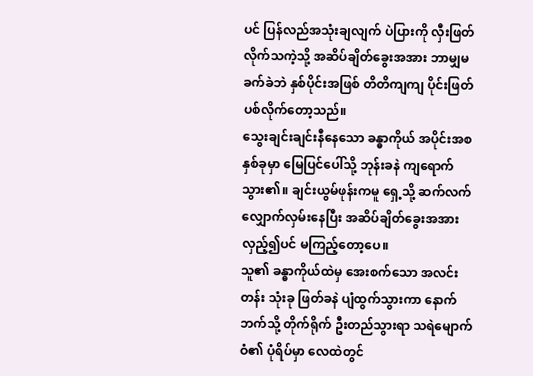ပင် ပြန်လည်အသုံးချလျက် ပဲပြားကို လှီးဖြတ်လိုက်သကဲ့သို့ အဆိပ်ချိတ်ခွေးအအား ဘာမျှမခက်ခဲဘဲ နှစ်ပိုင်းအဖြစ် တိတိကျကျ ပိုင်းဖြတ်ပစ်လိုက်တော့သည်။
သွေးချင်းချင်းနီနေသော ခန္ဓာကိုယ် အပိုင်းအစ နှစ်ခုမှာ မြေပြင်ပေါ်သို့ ဘုန်းခနဲ ကျရောက်သွား၏။ ချင်းယွမ်ဖုန်းကမူ ရှေ့သို့ ဆက်လက် လျှောက်လှမ်းနေပြီး အဆိပ်ချိတ်ခွေးအအား လှည့်၍ပင် မကြည့်တော့ပေ။
သူ၏ ခန္ဓာကိုယ်ထဲမှ အေးစက်သော အလင်းတန်း သုံးခု ဖြတ်ခနဲ ပျံထွက်သွားကာ နောက်ဘက်သို့ တိုက်ရိုက် ဦးတည်သွားရာ သရဲမျောက်ဝံ၏ ပုံရိပ်မှာ လေထဲတွင်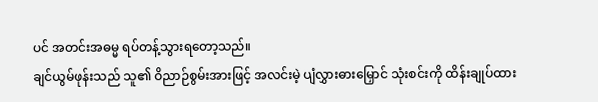ပင် အတင်းအဓမ္မ ရပ်တန့်သွားရတော့သည်။
ချင်ယွမ်ဖုန်းသည် သူ၏ ဝိညာဉ်စွမ်းအားဖြင့် အလင်းမဲ့ ပျံလွှားဓားမြှောင် သုံးစင်းကို ထိန်းချုပ်ထား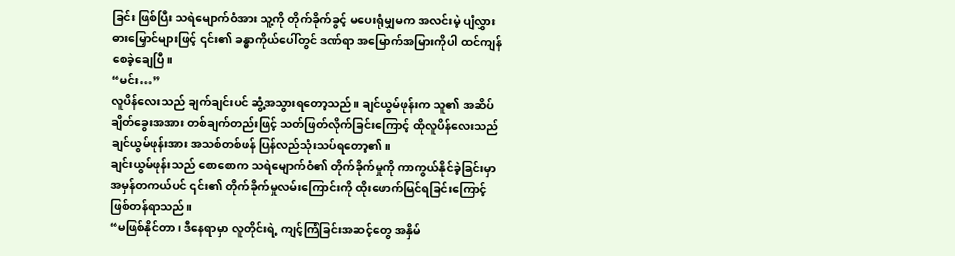ခြင်း ဖြစ်ပြီး သရဲမျောက်ဝံအား သူ့ကို တိုက်ခိုက်ခွင့် မပေးရုံမျှမက အလင်းမဲ့ ပျံလွှားဓားမြှောင်များဖြင့် ၎င်း၏ ခန္ဓာကိုယ်ပေါ်တွင် ဒဏ်ရာ အမြောက်အမြားကိုပါ ထင်ကျန်စေခဲ့ချေပြီ။
“မင်း…”
လူပိန်လေးသည် ချက်ချင်းပင် ဆွံ့အသွားရတော့သည်။ ချင်ယွမ်ဖုန်းက သူ၏ အဆိပ်ချိတ်ခွေးအအား တစ်ချက်တည်းဖြင့် သတ်ဖြတ်လိုက်ခြင်းကြောင့် ထိုလူပိန်လေးသည် ချင်ယွမ်ဖုန်းအား အသစ်တစ်ဖန် ပြန်လည်သုံးသပ်ရတော့၏။
ချင်းယွမ်ဖုန်းသည် စောစောက သရဲမျောက်ဝံ၏ တိုက်ခိုက်မှုကို ကာကွယ်နိုင်ခဲ့ခြင်းမှာ အမှန်တကယ်ပင် ၎င်း၏ တိုက်ခိုက်မှုလမ်းကြောင်းကို ထိုးဖောက်မြင်ရခြင်းကြောင့် ဖြစ်တန်ရာသည်။
“မဖြစ်နိုင်တာ၊ ဒီနေရာမှာ လူတိုင်းရဲ့ ကျင့်ကြံခြင်းအဆင့်တွေ အနှိမ်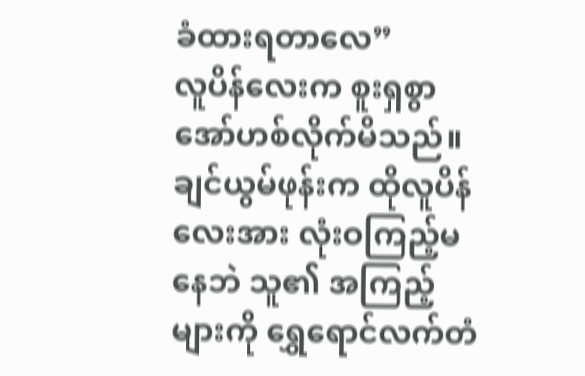ခံထားရတာလေ”
လူပိန်လေးက စူးရှစွာ အော်ဟစ်လိုက်မိသည်။
ချင်ယွမ်ဖုန်းက ထိုလူပိန်လေးအား လုံးဝကြည့်မနေဘဲ သူ၏ အကြည့်များကို ရွှေရောင်လက်တံ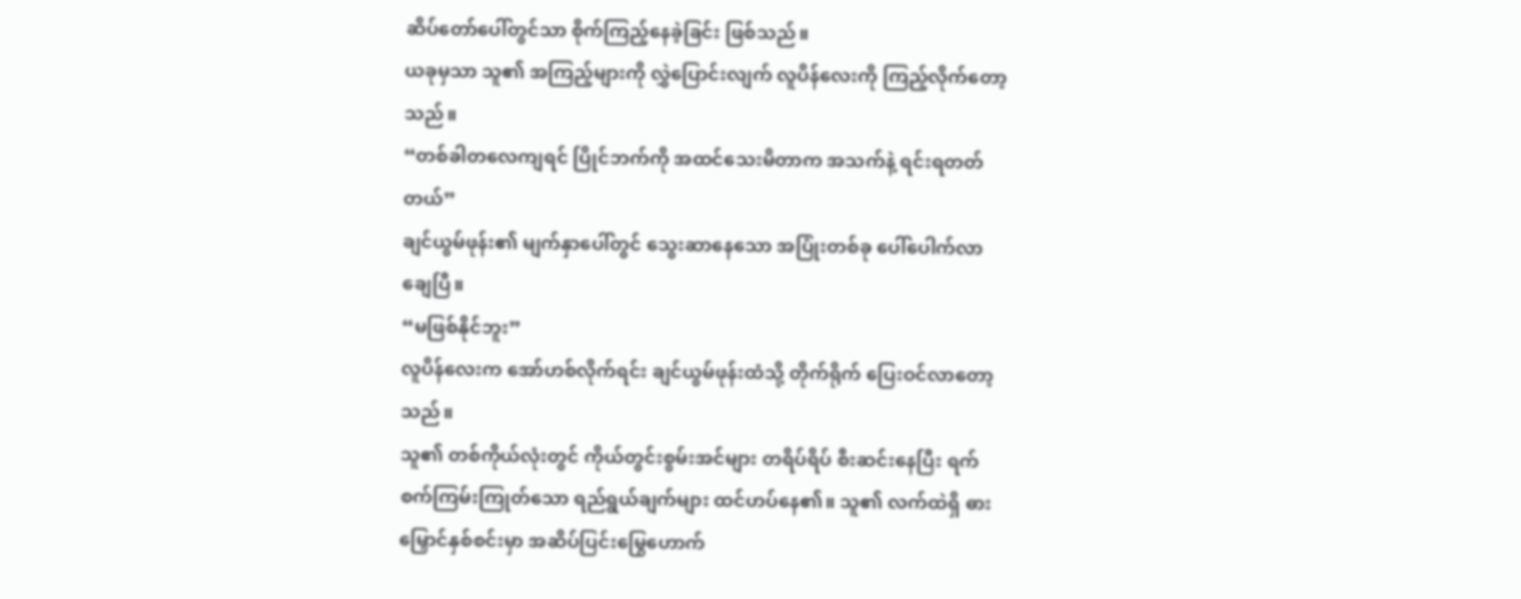ဆိပ်တော်ပေါ်တွင်သာ စိုက်ကြည့်နေခဲ့ခြင်း ဖြစ်သည်။
ယခုမှသာ သူ၏ အကြည့်များကို လွှဲပြောင်းလျက် လူပိန်လေးကို ကြည့်လိုက်တော့သည်။
“တစ်ခါတလေကျရင် ပြိုင်ဘက်ကို အထင်သေးမိတာက အသက်နဲ့ ရင်းရတတ်တယ်”
ချင်ယွမ်ဖုန်း၏ မျက်နှာပေါ်တွင် သွေးဆာနေသော အပြုံးတစ်ခု ပေါ်ပေါက်လာချေပြီ။
“မဖြစ်နိုင်ဘူး”
လူပိန်လေးက အော်ဟစ်လိုက်ရင်း ချင်ယွမ်ဖုန်းထံသို့ တိုက်ရိုက် ပြေးဝင်လာတော့သည်။
သူ၏ တစ်ကိုယ်လုံးတွင် ကိုယ်တွင်းစွမ်းအင်များ တရိပ်ရိပ် စီးဆင်းနေပြီး ရက်စက်ကြမ်းကြုတ်သော ရည်ရွယ်ချက်များ ထင်ဟပ်နေ၏။ သူ၏ လက်ထဲရှိ ဓားမြှောင်နှစ်စင်းမှာ အဆိပ်ပြင်းမြွေဟောက်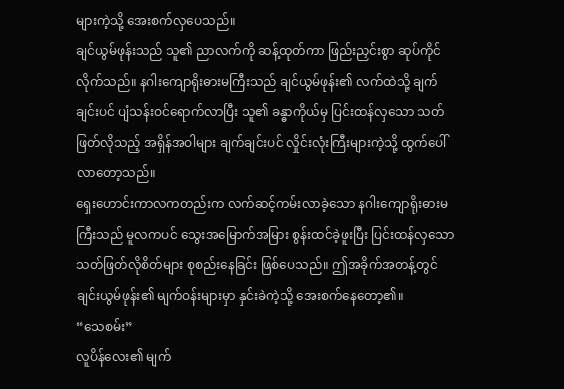များကဲ့သို့ အေးစက်လှပေသည်။
ချင်ယွမ်ဖုန်းသည် သူ၏ ညာလက်ကို ဆန့်ထုတ်ကာ ဖြည်းညှင်းစွာ ဆုပ်ကိုင်လိုက်သည်။ နဂါးကျောရိုးဓားမကြီးသည် ချင်ယွမ်ဖုန်း၏ လက်ထဲသို့ ချက်ချင်းပင် ပျံသန်းဝင်ရောက်လာပြီး သူ၏ ခန္ဓာကိုယ်မှ ပြင်းထန်လှသော သတ်ဖြတ်လိုသည့် အရှိန်အဝါများ ချက်ချင်းပင် လှိုင်းလုံးကြီးများကဲ့သို့ ထွက်ပေါ်လာတော့သည်။
ရှေးဟောင်းကာလကတည်းက လက်ဆင့်ကမ်းလာခဲ့သော နဂါးကျောရိုးဓားမကြီးသည် မူလကပင် သွေးအမြောက်အမြား စွန်းထင်ခဲ့ဖူးပြီး ပြင်းထန်လှသော သတ်ဖြတ်လိုစိတ်များ စုစည်းနေခြင်း ဖြစ်ပေသည်။ ဤအခိုက်အတန့်တွင် ချင်းယွမ်ဖုန်း၏ မျက်ဝန်းများမှာ နှင်းခဲကဲ့သို့ အေးစက်နေတော့၏။
“သေစမ်း”
လူပိန်လေး၏ မျက်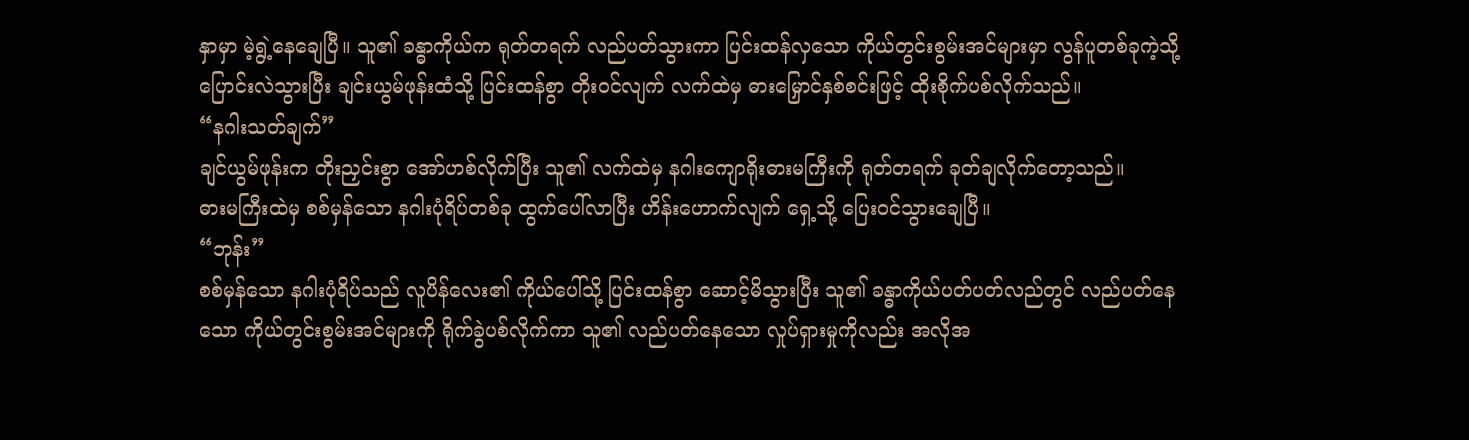နှာမှာ မဲ့ရွဲ့နေချေပြီ။ သူ၏ ခန္ဓာကိုယ်က ရုတ်တရက် လည်ပတ်သွားကာ ပြင်းထန်လှသော ကိုယ်တွင်းစွမ်းအင်များမှာ လွန်ပူတစ်ခုကဲ့သို့ ပြောင်းလဲသွားပြီး ချင်းယွမ်ဖုန်းထံသို့ ပြင်းထန်စွာ တိုးဝင်လျက် လက်ထဲမှ ဓားမြှောင်နှစ်စင်းဖြင့် ထိုးစိုက်ပစ်လိုက်သည်။
“နဂါးသတ်ချက်”
ချင်ယွမ်ဖုန်းက တိုးညှင်းစွာ အော်ဟစ်လိုက်ပြီး သူ၏ လက်ထဲမှ နဂါးကျောရိုးဓားမကြီးကို ရုတ်တရက် ခုတ်ချလိုက်တော့သည်။
ဓားမကြီးထဲမှ စစ်မှန်သော နဂါးပုံရိပ်တစ်ခု ထွက်ပေါ်လာပြီး ဟိန်းဟောက်လျက် ရှေ့သို့ ပြေးဝင်သွားချေပြီ။
“ဘုန်း”
စစ်မှန်သော နဂါးပုံရိပ်သည် လူပိန်လေး၏ ကိုယ်ပေါ်သို့ ပြင်းထန်စွာ ဆောင့်မိသွားပြီး သူ၏ ခန္ဓာကိုယ်ပတ်ပတ်လည်တွင် လည်ပတ်နေသော ကိုယ်တွင်းစွမ်းအင်များကို ရိုက်ခွဲပစ်လိုက်ကာ သူ၏ လည်ပတ်နေသော လှုပ်ရှားမှုကိုလည်း အလိုအ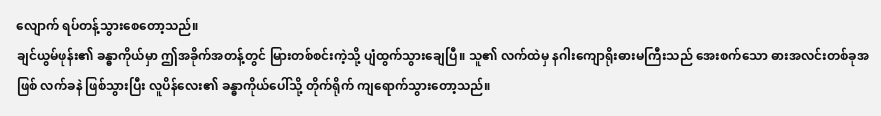လျောက် ရပ်တန့်သွားစေတော့သည်။
ချင်ယွမ်ဖုန်း၏ ခန္ဓာကိုယ်မှာ ဤအခိုက်အတန့်တွင် မြားတစ်စင်းကဲ့သို့ ပျံထွက်သွားချေပြီ။ သူ၏ လက်ထဲမှ နဂါးကျောရိုးဓားမကြီးသည် အေးစက်သော ဓားအလင်းတစ်ခုအဖြစ် လက်ခနဲ ဖြစ်သွားပြီး လူပိန်လေး၏ ခန္ဓာကိုယ်ပေါ်သို့ တိုက်ရိုက် ကျရောက်သွားတော့သည်။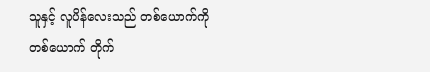သူနှင့် လူပိန်လေးသည် တစ်ယောက်ကိုတစ်ယောက် တိုက်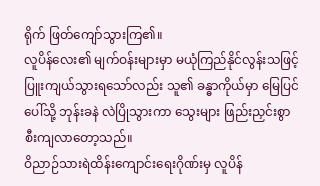ရိုက် ဖြတ်ကျော်သွားကြ၏။
လူပိန်လေး၏ မျက်ဝန်းများမှာ မယုံကြည်နိုင်လွန်းသဖြင့် ပြူးကျယ်သွားရသော်လည်း သူ၏ ခန္ဓာကိုယ်မှာ မြေပြင်ပေါ်သို့ ဘုန်းခနဲ လဲပြိုသွားကာ သွေးများ ဖြည်းညှင်းစွာ စီးကျလာတော့သည်။
ဝိညာဉ်သားရဲထိန်းကျောင်းရေးဂိုဏ်းမှ လူပိန်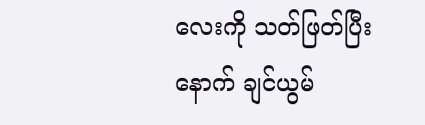လေးကို သတ်ဖြတ်ပြီးနောက် ချင်ယွမ်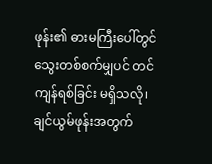ဖုန်း၏ ဓားမကြီးပေါ်တွင် သွေးတစ်စက်မျှပင် တင်ကျန်ရစ်ခြင်း မရှိသလို၊ ချင်ယွမ်ဖုန်းအတွက်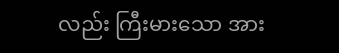လည်း ကြီးမားသော အား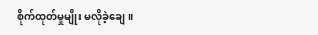စိုက်ထုတ်မှုမျိုး မလိုခဲ့ချေ။